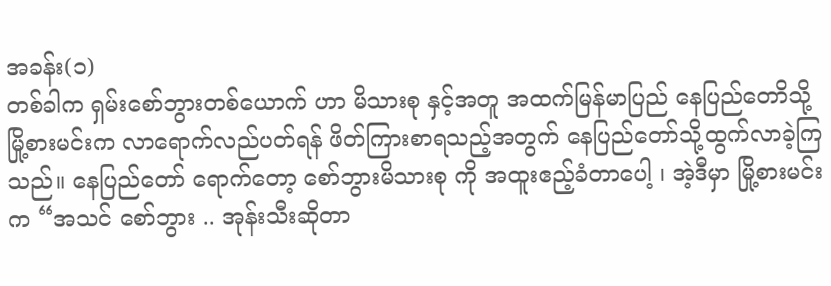အခန်း(၁)
တစ်ခါက ရှမ်းစော်ဘွားတစ်ယောက် ဟာ မိသားစု နှင့်အတူ အထက်မြန်မာပြည် နေပြည်တောိသို့ မြို့စားမင်းက လာရောက်လည်ပတ်ရန် ဖိတ်ကြားစာရသည့်အတွက် နေပြည်တော်သို့ထွက်လာခဲ့ကြသည်။ နေပြည်တော် ရောက်တော့ စော်ဘွားမိသားစု ကို အထူးဧည့်ခံတာပေါ့ ၊ အဲ့ဒီမှာ မြို့စားမင်းက “အသင် စော်ဘွား .. အုန်းသီးဆိုတာ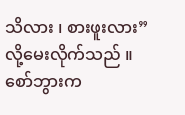သိလား ၊ စားဖူးလား” လို့မေးလိုက်သည် ။ စော်ဘွားက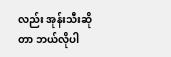လည်း အုန်းသီးဆိုတာ ဘယ်လိုပါ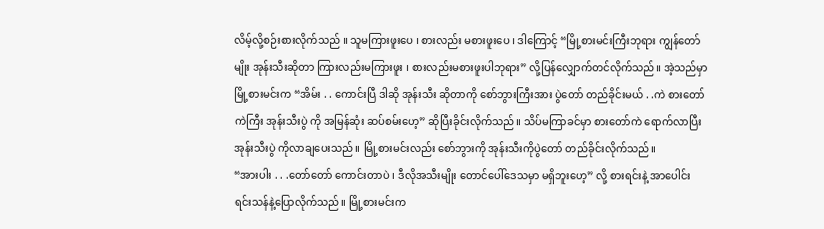လိမ့်လို့စဉ်းစားလိုက်သည် ။ သူမကြားဖူးပေ ၊ စားလည်း မစားဖူးပေ ၊ ဒါကြောင့် “မြို့စားမင်းကြီးဘုရား ကျွန်တော်မျိုး အုန်းသီးဆိုတာ ကြားလည်းမကြားဖူး ၊ စားလည်းမစားဖူးပါဘုရား” လို့ပြန်လျှောက်တင်လိုက်သည်။ အဲ့သည်မှာ မြို့စားမင်းက “အိမ်း . . ကောင်းပြီ ဒါဆို အုန်းသီး ဆိုတာကို စော်ဘွားကြီးအား ပွဲတော် တည်ခိုင်းမယ် . .ကဲ စားတော်ကဲကြီး အုန်းသီးပွဲ ကို အမြန်ဆုံး ဆပ်စမ်းဟေ့” ဆိုပြီးခိုင်းလိုက်သည်။ သိပ်မကြာခင်မှာ စားတော်ကဲ ရောက်လာပြီး အုန်းသီးပွဲ ကိုလာချပေးသည်။ မြို့စားမင်းလည်း စော်ဘွားကို အုန်းသီးကိုပွဲတော် တည်ခိုင်းလိုက်သည်။
“အားပါး . . .တော်တော် ကောင်းတာပဲ ၊ ဒီလိုအသီးမျိုး တောင်ပေါ်ဒေသမှာ မရှိဘူးဟေ့” လို့ စားရင်းနဲ့ အာပေါင်းရင်းသန်နဲ့ပြောလိုက်သည်။ မြို့စားမင်းက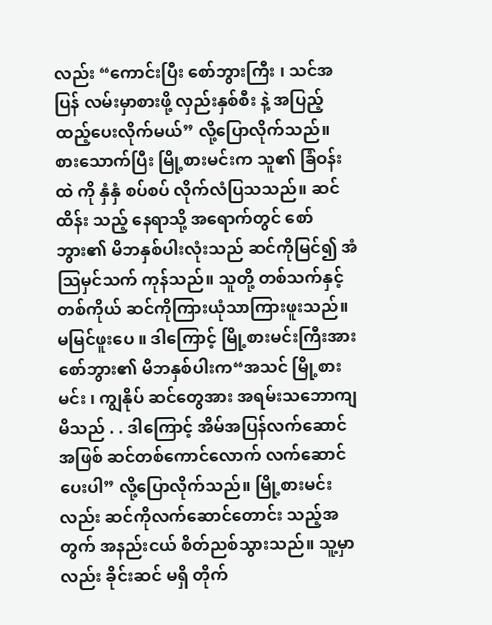လည်း “ကောင်းပြီး စော်ဘွားကြီး ၊ သင်အပြန် လမ်းမှာစားဖို့ လှည်းနှစ်စီး နဲ့ အပြည့်ထည့်ပေးလိုက်မယ်” လို့ပြောလိုက်သည်။ စားသောက်ပြီး မြို့စားမင်းက သူ၏ ခြံဝန်းထဲ ကို နှံနှံ စပ်စပ် လိုက်လံပြသသည်။ ဆင်ထိန်း သည့် နေရာသို့ အရောက်တွင် စော်ဘွား၏ မိဘနှစ်ပါးလုံးသည် ဆင်ကိုမြင်၍ အံသြမှင်သက် ကုန်သည်။ သူတို့ တစ်သက်နှင့်တစ်ကိုယ် ဆင်ကိုကြားယုံသာကြားဖူးသည်။ မမြင်ဖူးပေ ။ ဒါကြောင့် မြို့စားမင်းကြီးအား စော်ဘွား၏ မိဘနှစ်ပါးက“အသင် မြို့စားမင်း ၊ ကျွနိုပ် ဆင်တွေအား အရမ်းသဘောကျမိသည် . . ဒါကြောင့် အိမ်အပြန်လက်ဆောင်အဖြစ် ဆင်တစ်ကောင်လောက် လက်ဆောင်ပေးပါ” လို့ပြောလိုက်သည်။ မြို့စားမင်း လည်း ဆင်ကိုလက်ဆောင်တောင်း သည့်အတွက် အနည်းငယ် စိတ်ညစ်သွားသည်။ သူ့မှာလည်း ခိုင်းဆင် မရှိ တိုက်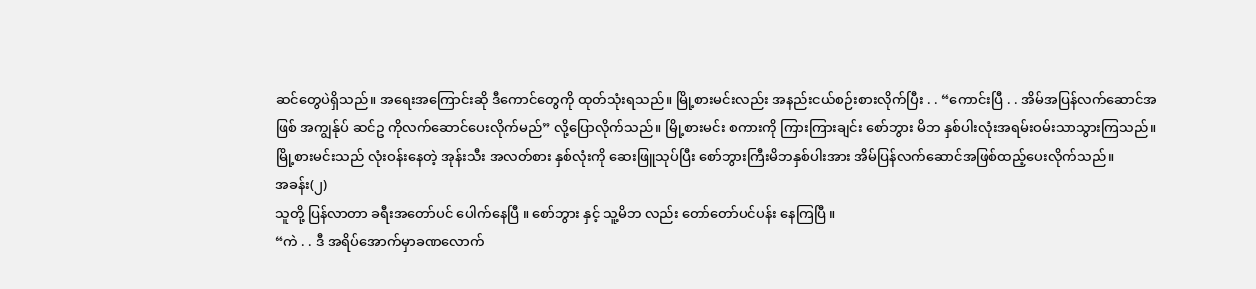ဆင်တွေပဲရှိသည်။ အရေးအကြောင်းဆို ဒီကောင်တွေကို ထုတ်သုံးရသည်။ မြို့စားမင်းလည်း အနည်းငယ်စဉ်းစားလိုက်ပြီး . . “ကောင်းပြီ . . အိမ်အပြန်လက်ဆောင်အဖြစ် အကျွန်ုပ် ဆင်ဥ ကိုလက်ဆောင်ပေးလိုက်မည်” လို့ပြောလိုက်သည်။ မြို့စားမင်း စကားကို ကြားကြားချင်း စော်ဘွား မိဘ နှစ်ပါးလုံးအရမ်းဝမ်းသာသွားကြသည်။ မြို့စားမင်းသည် လုံးဝန်းနေတဲ့ အုန်းသီး အလတ်စား နှစ်လုံးကို ဆေးဖြူသုပ်ပြီး စော်ဘွားကြီးမိဘနှစ်ပါးအား အိမ်ပြန်လက်ဆောင်အဖြစ်ထည့်ပေးလိုက်သည်။
အခန်း(၂)
သူတို့ ပြန်လာတာ ခရီးအတော်ပင် ပေါက်နေပြီ ။ စော်ဘွား နှင့် သူ့မိဘ လည်း တော်တော်ပင်ပန်း နေကြပြီ ။
“ကဲ . . ဒီ အရိပ်အောက်မှာခဏလောက်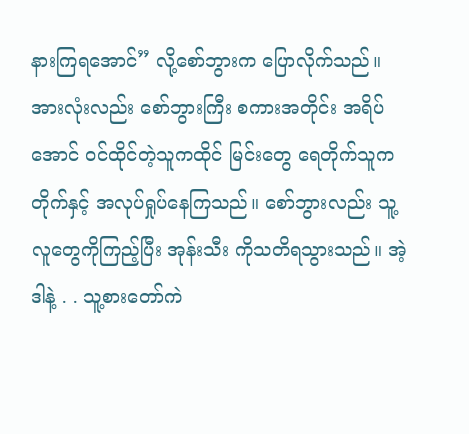နားကြရအောင်” လို့စော်ဘွားက ပြောလိုက်သည်။ အားလုံးလည်း စော်ဘွားကြီး စကားအတိုင်း အရိပ်အောင် ဝင်ထိုင်တဲ့သူကထိုင် မြင်းတွေ ရေတိုက်သူကတိုက်နှင့် အလုပ်ရှုပ်နေကြသည်။ စော်ဘွားလည်း သူ့လူတွေကိုကြည့်ပြီး အုန်းသီး ကိုသတိရသွားသည်။ အဲ့ဒါနဲ့ . . သူ့စားတော်ကဲ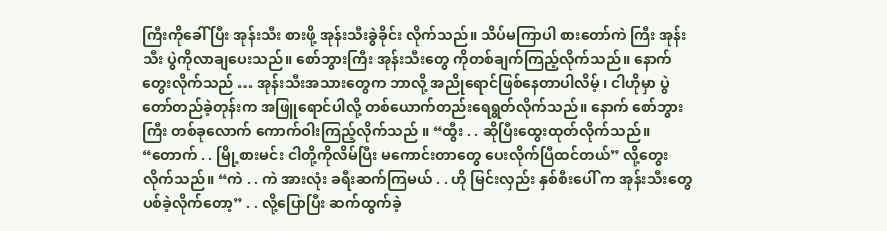ကြီးကိုခေါ် ပြီး အုန်းသီး စားဖို့ အုန်းသီးခွဲခိုင်း လိုက်သည်။ သိပ်မကြာပါ စားတော်ကဲ ကြီး အုန်းသီး ပွဲကိုလာချပေးသည်။ စော်ဘွားကြီး အုန်းသီးတွေ ကိုတစ်ချက်ကြည့်လိုက်သည်။ နောက် တွေးလိုက်သည် … အုန်းသီးအသားတွေက ဘာလို့ အညိုရောင်ဖြစ်နေတာပါလိမ့် ၊ ငါဟိုမှာ ပွဲတော်တည်ခဲ့တုန်းက အဖြူရောင်ပါလို့ တစ်ယောက်တည်းရေရွတ်လိုက်သည်။ နောက် စော်ဘွားကြီး တစ်ခုလောက် ကောက်ဝါးကြည့်လိုက်သည် ။ “ထွီး . . ဆိုပြီးထွေးထုတ်လိုက်သည်။
“တောက် . . မြို့စားမင်း ငါတို့ကိုလိမ်ပြီး မကောင်းတာတွေ ပေးလိုက်ပြီထင်တယ်” လို့တွေးလိုက်သည်။ “ကဲ . . ကဲ အားလုံး ခရီးဆက်ကြမယ် . . ဟို မြင်းလှည်း နှစ်စီးပေါ် က အုန်းသီးတွေ ပစ်ခဲ့လိုက်တော့” . . လို့ပြောပြီး ဆက်ထွက်ခဲ့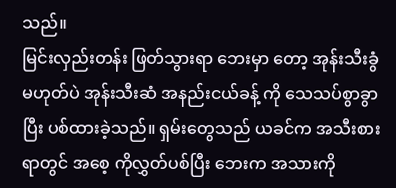သည်။
မြင်းလှည်းတန်း ဖြတ်သွားရာ ဘေးမှာ တော့ အုန်းသီးခွံ မဟုတ်ပဲ အုန်းသီးဆံ အနည်းငယ်ခန့် ကို သေသပ်စွာခွာပြီး ပစ်ထားခဲ့သည်။ ရှမ်းတွေသည် ယခင်က အသီးစားရာတွင် အစေ့ ကိုလွှတ်ပစ်ပြီး ဘေးက အသားကို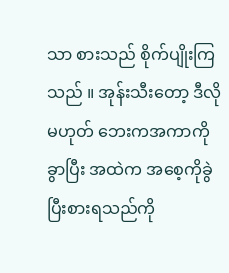သာ စားသည် စိုက်ပျိုးကြသည် ။ အုန်းသီးတော့ ဒီလိုမဟုတ် ဘေးကအကာကို ခွာပြီး အထဲက အစေ့ကိုခွဲပြီးစားရသည်ကို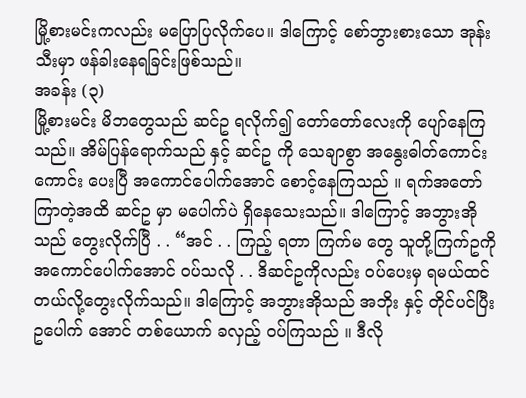မြို့စားမင်းကလည်း မပြောပြလိုက်ပေ။ ဒါကြောင့် စော်ဘွားစားသော အုန်းသီးမှာ ဖန်ခါးနေရခြင်းဖြစ်သည်။
အခန်း (၃)
မြို့စားမင်း မိဘတွေသည် ဆင်ဥ ရလိုက်၍ တော်တော်လေးကို ပျော်နေကြသည်။ အိမ်ပြန်ရောက်သည် နှင့် ဆင်ဥ ကို သေချာစွာ အနွေးဓါတ်ကောင်းကောင်း ပေးပြီ အကောင်ပေါက်အောင် စောင့်နေကြသည် ။ ရက်အတော်ကြာတဲ့အထိ ဆင်ဥ မှာ မပေါက်ပဲ ရှိနေသေးသည်။ ဒါကြောင့် အဘွားအိုသည် တွေးလိုက်ပြီ . . “အင် . . ကြည့် ရတာ ကြက်မ တွေ သူတို့ကြက်ဥကို အကောင်ပေါက်အောင် ဝပ်သလို . . ဒိဆင်ဥကိုလည်း ဝပ်ပေးမှ ရမယ်ထင်တယ်လို့တွေးလိုက်သည်။ ဒါကြောင့် အဘွားအိုသည် အဘိုး နှင့် တိုင်ပင်ပြီး ဥပေါက် အောင် တစ်ယောက် ခလှည့် ဝပ်ကြသည် ။ ဒီလို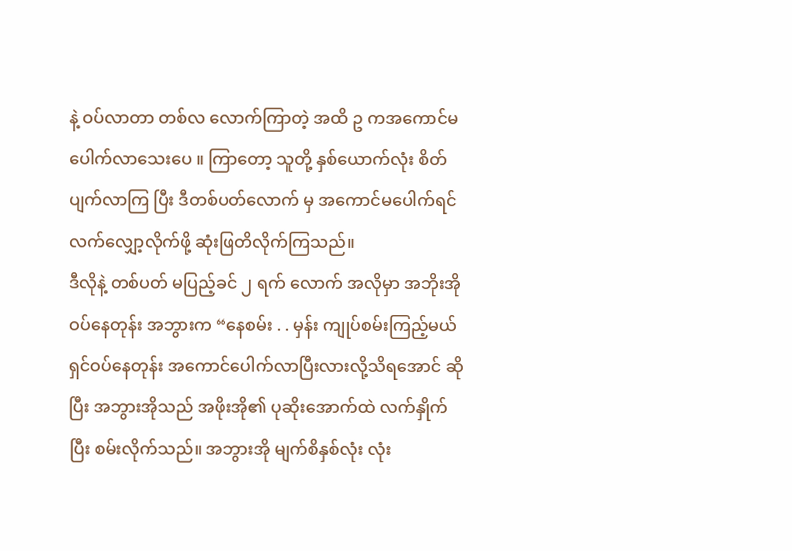နဲ့ ဝပ်လာတာ တစ်လ လောက်ကြာတဲ့ အထိ ဥ ကအကောင်မပေါက်လာသေးပေ ။ ကြာတော့ သူတို့ နှစ်ယောက်လုံး စိတ်ပျက်လာကြ ပြီး ဒီတစ်ပတ်လောက် မှ အကောင်မပေါက်ရင် လက်လျှော့လိုက်ဖို့ ဆုံးဖြတိလိုက်ကြသည်။
ဒီလိုနဲ့ တစ်ပတ် မပြည့်ခင် ၂ ရက် လောက် အလိုမှာ အဘိုးအို ဝပ်နေတုန်း အဘွားက “နေစမ်း . . မှန်း ကျုပ်စမ်းကြည့်မယ် ရှင်ဝပ်နေတုန်း အကောင်ပေါက်လာပြီးလားလို့သိရအောင် ဆိုပြီး အဘွားအိုသည် အဖိုးအို၏ ပုဆိုးအောက်ထဲ လက်နှိုက်ပြီး စမ်းလိုက်သည်။ အဘွားအို မျက်စိနှစ်လုံး လုံး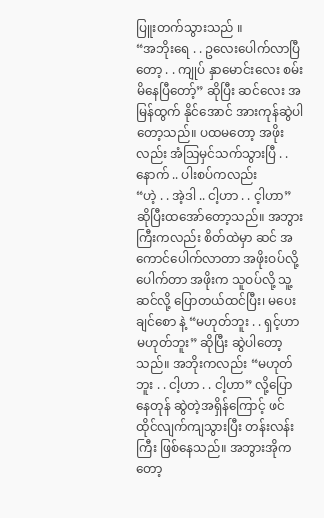ပြူးတက်သွားသည် ။
“အဘိုးရေ . . ဥလေးပေါက်လာပြီတော့ . . ကျုပ် နှာမောင်းလေး စမ်းမိနေပြီတော့်” ဆိုပြီး ဆင်လေး အမြန်ထွက် နိုင်အောင် အားကုန်ဆွဲပါတော့သည်။ ပထမတော့ အဖိုးလည်း အံသြမှင်သက်သွားပြီ . . နောက် .. ပါးစပ်ကလည်း
“ဟဲ့ . . အဲ့ဒါ .. ငါ့ဟာ . . င့ါဟာ” ဆိုပြီးထအော်တော့သည်။ အဘွားကြီးကလည်း စိတ်ထဲမှာ ဆင် အကောင်ပေါက်လာတာ အဖိုးဝပ်လို့ ပေါက်တာ အဖိုးက သူဝပ်လို့ သူ့ဆင်လို့ ပြောတယ်ထင်ပြီး၊ မပေးချင်စော နဲ့ “မဟုတ်ဘူး . . ရှင့်ဟာမဟုတ်ဘူး” ဆိုပြီး ဆွဲပါတော့သည်။ အဘိုးကလည်း “မဟုတ်ဘူး . . ငါ့ဟာ . . ငါ့ဟာ” လို့ပြောနေတုန် ဆွဲတဲ့အရှိန်ကြောင့် ဖင်ထိုင်လျက်ကျသွားပြီး တန်းလန်းကြီး ဖြစ်နေသည်။ အဘွားအိုကတော့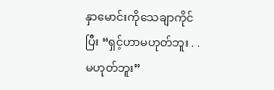နှာမောင်းကိုသေချာကိုင်ပြီး “ရှင့်ဟာမဟုတ်ဘူး . . မဟုတ်ဘူး”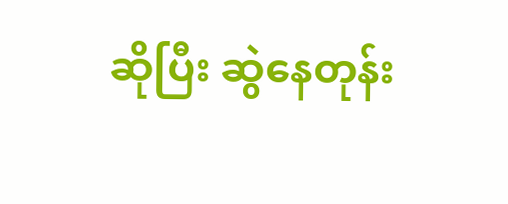ဆိုပြီး ဆွဲနေတုန်း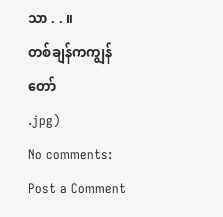သာ . . ။
တစ်ချန်ကကျွန်တော်
.jpg)
No comments:
Post a Comment